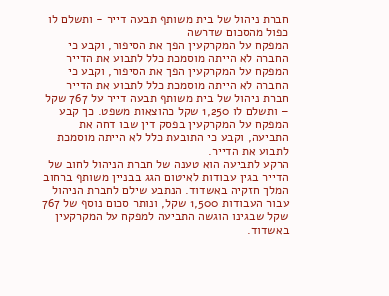חברת ניהול של בית משותף תבעה דייר - ותשלם לו כפול מהסכום שדרשה
המפקח על המקרקעין הפך את הסיפור, וקבע כי החברה לא הייתה מוסמכת כלל לתבוע את הדייר
המפקח על המקרקעין הפך את הסיפור, וקבע כי החברה לא הייתה מוסמכת כלל לתבוע את הדייר
חברת ניהול של בית משותף תבעה דייר על 767 שקל – ותשלם לו 1,250 שקל כהוצאות משפט. כך קבע המפקח על המקרקעין בפסק דין שבו דחה את התביעה, וקבע כי התובעת כלל לא הייתה מוסמכת לתבוע את הדייר.
הרקע לתביעה הוא טענה של חברת הניהול לחוב של הדייר בגין עבודות לאיטום הגג בבניין משותף ברחוב המלך חזקיה באשדוד. הנתבע שילם לחברת הניהול עבור העבודות 1,500 שקל, ונותר סכום נוסף של 767 שקל שבגינו הוגשה התביעה למפקח על המקרקעין באשדוד.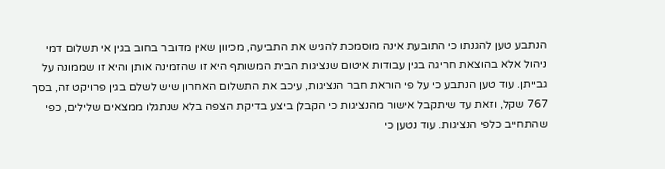הנתבע טען להגנתו כי התובעת אינה מוסמכת להגיש את התביעה, מכיוון שאין מדובר בחוב בגין אי תשלום דמי ניהול אלא בהוצאת חריגה בגין עבודות איטום שנציגות הבית המשותף היא זו שהזמינה אותן והיא זו שממונה על גבייתן. עוד טען הנתבע כי על פי הוראת חבר הנציגות, עיכב את התשלום האחרון שיש לשלם בגין פרויקט זה, בסך 767 שקל, וזאת עד שיתקבל אישור מהנציגות כי הקבלן ביצע בדיקת הצפה בלא שנתגלו ממצאים שלילים, כפי שהתחייב כלפי הנציגות. עוד נטען כי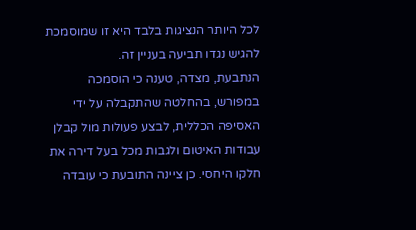לכל היותר הנציגות בלבד היא זו שמוסמכת להגיש נגדו תביעה בעניין זה.
הנתבעת, מצדה, טענה כי הוסמכה במפורש, בהחלטה שהתקבלה על ידי האסיפה הכללית, לבצע פעולות מול קבלן עבודות האיטום ולגבות מכל בעל דירה את חלקו היחסי. כן ציינה התובעת כי עובדה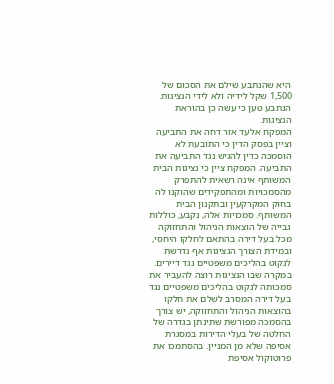היא שהנתבע שילם את הסכום של 1,500 שקל לידיה ולא לידי הנציגות. הנתבע טען כי עשה כן בהוראת הנציגות.
המפקח אלעד אזר דחה את התביעה וציין בפסק הדין כי התובעת לא הוסמכה כדין להגיש נגד התביעה את התביעה. המפקח ציין כי נציגות הבית המשותף אינה רשאית להתפרק מהסמכויות ומהתפקידים שהוקנו לה בחוק המקרקעין ובתקנון הבית המשותף. סמכויות אלה, נקבע, כוללות גבייה של הוצאות הניהול והתחזוקה מכל בעל דירה בהתאם לחלקו היחסי, ובמידת הצורך הנציגות אף נדרשת לנקוט בהליכים משפטיים נגד דיירים.
במקרה שבו הנציגות רוצה להעביר את סמכותה לנקוט בהליכים משפטיים נגד בעל דירה המסרב לשלם את חלקו בהוצאות הניהול והתחזוקה, יש צורך בהסמכה מפורשת שתינתן בגדרה של החלטה של בעלי הדירות במסגרת אסיפה שלא מן המניין. בהסתמכו את פרוטוקול אסיפת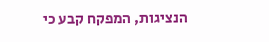הנציגות, המפקח קבע כי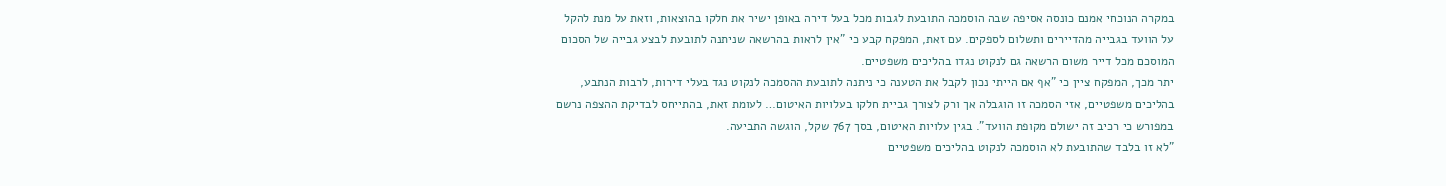במקרה הנוכחי אמנם כונסה אסיפה שבה הוסמכה התובעת לגבות מכל בעל דירה באופן ישיר את חלקו בהוצאות, וזאת על מנת להקל על הוועד בגבייה מהדיירים ותשלום לספקים. עם זאת, המפקח קבע כי "אין לראות בהרשאה שניתנה לתובעת לבצע גבייה של הסכום המוסכם מכל דייר משום הרשאה גם לנקוט נגדו בהליכים משפטיים.
יתר מכך, המפקח ציין כי "אף אם הייתי נכון לקבל את הטענה כי ניתנה לתובעת ההסמכה לנקוט נגד בעלי דירות, לרבות הנתבע, בהליכים משפטיים, אזי הסמכה זו הוגבלה אך ורק לצורך גביית חלקו בעלויות האיטום… לעומת זאת, בהתייחס לבדיקת ההצפה נרשם במפורש כי רכיב זה ישולם מקופת הוועד". בגין עלויות האיטום, בסך 767 שקל, הוגשה התביעה.
"לא זו בלבד שהתובעת לא הוסמכה לנקוט בהליכים משפטיים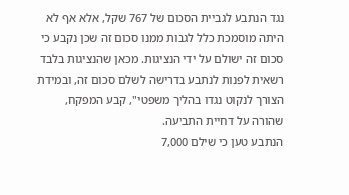נגד הנתבע לגביית הסכום של 767 שקל, אלא אף לא היתה מוסמכת כלל לגבות ממנו סכום זה שכן נקבע כי סכום זה ישולם על ידי הנציגות. מכאן שהנציגות בלבד רשאית לפנות לנתבע בדרישה לשלם סכום זה, ובמידת הצורך לנקוט נגדו בהליך משפטי", קבע המפקח, שהורה על דחיית התביעה.
הנתבע טען כי שילם 7,000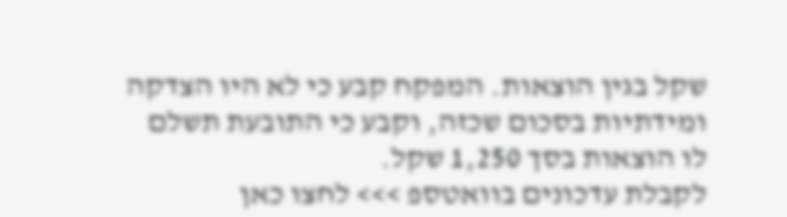שקל בגין הוצאות. המפקח קבע כי לא היו הצדקה ומידתיות בסכום שכזה, וקבע כי התובעת תשלם לו הוצאות בסך 1,250 שקל.
לקבלת עדכונים בוואטספ >>> לחצו כאן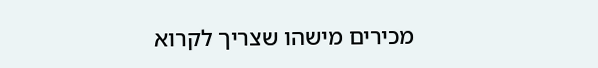מכירים מישהו שצריך לקרוא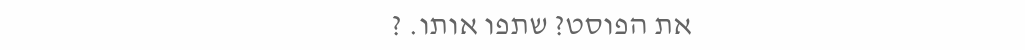את הפוסט? שתפו אותו. ?